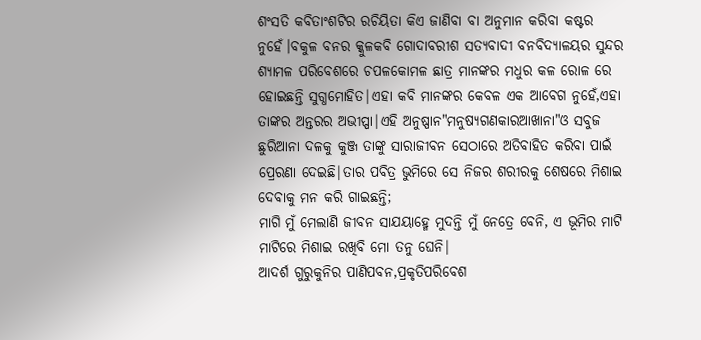ଶଂସତି କବିତାଂଶଟିର ରଚିୟିତା କିଏ ଜାଣିବା ବା ଅନୁମାନ କରିବା କଷ୍ଟର ନୁହେଁ।ବକୁଳ ବନର କ୍କୁଳକବି ଗୋଦାବରୀଶ ସତ୍ଯବାଦୀ ବନବିଦ୍ଯାଳୟର ସୁନ୍ଦର ଶ୍ଯାମଳ ପରିବେଶରେ ଚପଳକୋମଳ ଛାତ୍ର ମାନଙ୍କର ମଧୁର କଳ ରୋଳ ରେ ହୋଇଛନ୍ତି ସୁଗ୍ଧମୋହିତ|ଏହା କବି ମାନଙ୍କର କେବଳ ଏକ ଆବେଗ ନୁହେଁ,ଏହା ତାଙ୍କର ଅନ୍ତରର ଅଭୀପ୍ପା|ଏହି ଅନୁଷ୍ପାନ"ମନୁଷ୍ୟଗଣକାରଆଖାନା"ଓ ସବୁଜ ଛୁରିଆନା ଦଳକୁ କୁଞ୍ଜ ତାଙ୍କୁ ସାରାଜୀବନ ସେଠାରେ ଅତିବାହିତ କରିବା ପାଇଁ ପ୍ରେରଣା ଦେଇଛି|ତାର ପବିତ୍ର ଭୁମିରେ ସେ ନିଜର ଶରୀରକୁ ଶେଷରେ ମିଶାଇ ଦେବାକୁ ମନ କରି ଗାଇଛନ୍ତି;
ମାଗି ମୁଁ ମେଲାଣି ଜୀବନ ସାଯୟାହ୍ମେ ମୁଦନ୍ତି ମୁଁ ନେତ୍ରେ ବେନି, ଏ ଭୂମିର ମାଟି ମାଟିରେ ମିଶାଇ ରଖିବି ମୋ ତନୁ ଘେନି|
ଆଦର୍ଶ ଗୁରୁକୁନିର ପାଣିପବନ,ପ୍ରକୃତିପରିବେଶ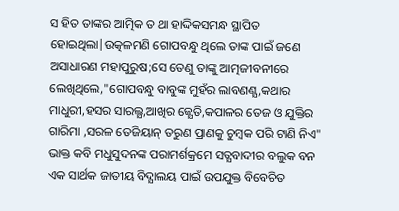ସ ହିତ ତାଙ୍କର ଆତ୍ମିକ ତ ଥା ହାଦ୍ଦିକସମନ୍ଧ ସ୍ଥାପିତ ହୋଇଥିଲା|ଉତ୍କଳମଣି ଗୋପବନ୍ଧୁ ଥିଲେ ତାଙ୍କ ପାଇଁ ଜଣେ ଅସାଧାରଣ ମହାପୁରୁଷ;ସେ ତେଣୁ ତାଙ୍କୁ ଆତ୍ମଜୀବନୀରେ ଲେଖିଥିଲେ,"ଗୋପବନ୍ଧୁ ବାବୁଙ୍କ ମୁହଁର ଲାବଣଣ୍ଯ,କଥାର ମାଧୁରୀ,ହସର ସାରଲ୍ଯ,ଆଖିର ଜ୍ଯେତି,କପାଳର ତେଜ ଓ ଯୁକ୍ତିର ଗାରିମା ,ସରଳ ତେଜିୟାନ୍ ତରୁଣ ପ୍ରାଣକୁ ଚୁମ୍ବକ ପରି ଟାଣି ନିଏ"
ଭାକ୍ତ କବି ମଧୁସୁଦନଙ୍କ ପରାମର୍ଶକ୍ରମେ ସତ୍ଯବାଦୀର ବଲୁକ ବନ ଏକ ସାର୍ଥକ ଜାତୀୟ ବିଦ୍ଯାଲୟ ପାଇଁ ଉପଯୁକ୍ତ ବିବେଚିତ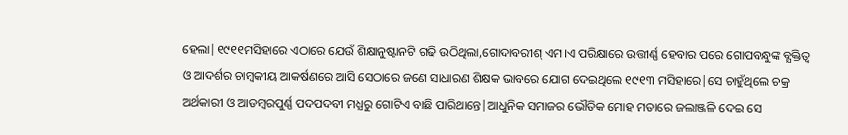ହେଲା|୧୯୧୧ମସିହାରେ ଏଠାରେ ଯେଉଁ ଶିକ୍ଷାନୁଷ୍ଟାନଟି ଗଢି ଉଠିଥିଲା,ଗୋଦାବରୀଶ୍ ଏମ।ଏ ପରିକ୍ଷାରେ ଉତ୍ତୀର୍ଣ୍ଣ ହେବାର ପରେ ଗୋପବନ୍ଧୁଙ୍କ ବ୍ଯକ୍ତିତ୍ୱ ଓ ଆଦର୍ଶର ଚାମ୍ବକୀୟ ଆକର୍ଷଣରେ ଆସି ସେଠାରେ ଜଣେ ସାଧାରଣ ଶିକ୍ଷକ ଭାବରେ ଯୋଗ ଦେଇଥିଲେ ୧୯୧୩ ମସିହାରେ|ସେ ଚାହୁଁଥିଲେ ଚକ୍ର ଅର୍ଥକାରୀ ଓ ଆଡମ୍ବରପୁର୍ଣ୍ଣ ପଦପଦବୀ ମଧ୍ଯରୁ ଗୋଟିଏ ବାଛି ପାରିଥାନ୍ତେ|ଆଧୁନିକ ସମାଜର ଭୌତିକ ମୋହ ମତାରେ ଜଲାଞ୍ଜଳି ଦେଇ ସେ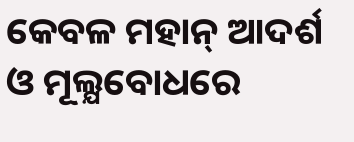କେବଳ ମହାନ୍ ଆଦର୍ଶ ଓ ମୂଲ୍ଯବୋଧରେ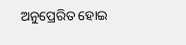ଅନୁପ୍ରେରିତ ହୋଇ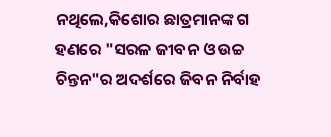ନଥିଲେ,କିଶୋର ଛାତ୍ରମାନଙ୍କ ଗ ହଣରେ "ସରଳ ଜୀବନ ଓ ଉଚ୍ଚ ଚିନ୍ତନ"ର ଅଦର୍ଶରେ ଜିବନ ନିର୍ବାହ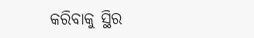କରିବାକୁ ସ୍ଥିର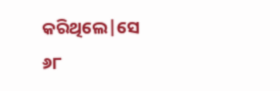କରିଥିଲେ|ସେ
୬୮